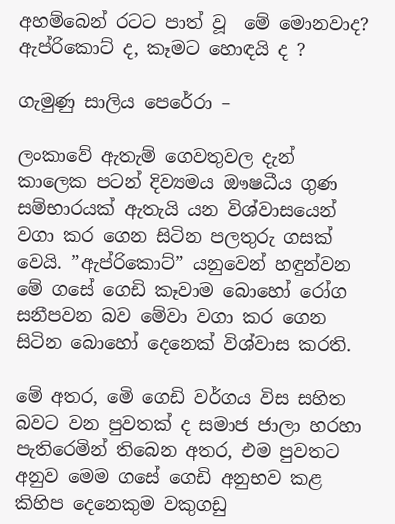අහම්බෙන් රටට පාත් වූ  මේ මොනවාද? ඇප්රිකොට් ද, කෑමට හොඳයි ද ?

ගැමුණු සාලිය පෙරේරා –

ලංකාවේ ඇතැම් ගෙවතුවල දැන් කාලෙක පටන් දිව්‍යමය ඖෂධීය ගුණ සම්භාරයක් ඇතැයි යන විශ්වාසයෙන් වගා කර ගෙන සිටින පලතුරු ගසක් වෙයි. ”ඇප්රිකොට්” යනුවෙන් හඳුන්වන මේ ගසේ ගෙඩි කෑවාම බොහෝ රෝග සනීපවන බව මේවා වගා කර ගෙන සිටින බොහෝ දෙනෙක් විශ්වාස කරති.

මේ අතර, මෙි ගෙඩි වර්ගය විස සහිත බවට වන පුවතක් ද සමාජ ජාලා හරහා පැතිරෙමින් තිබෙන අතර, එම පුවතට අනුව මෙම ගසේ ගෙඩි අනුභව කළ කිහිප දෙනෙකුම වකුගඩු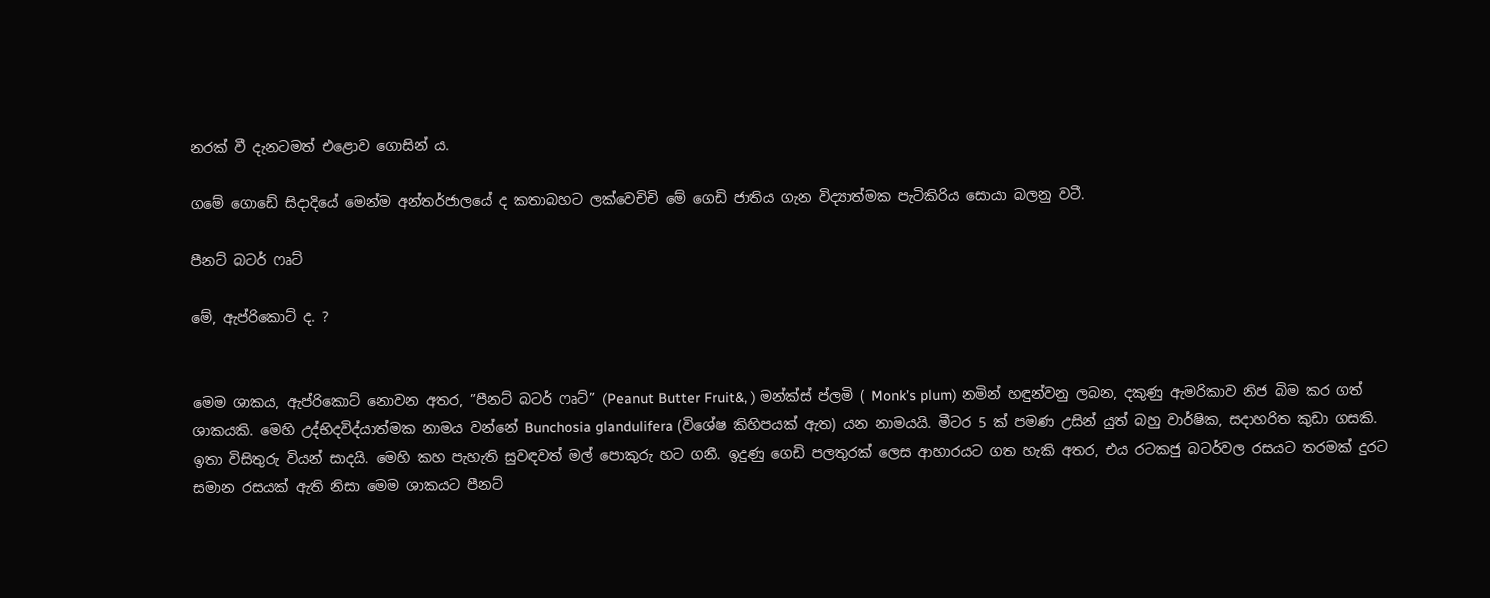නරක් වී දැනටමත් එළොව ගොසින් ය.

ගමේ ගොඩේ සිදාදියේ මෙන්ම අන්තර්ජාලයේ ද කතාබහට ලක්වෙචිචි මේ ගෙඩි ජාතිය ගැන විද්‍යාත්මක පැටිකිරිය සොයා බලනු වටී.

පීනට් බටර් ෆෘට්

මේ, ඇප්රිකොට් ද. ?


මෙම ශාකය, ඇප්රිකොට් නොවන අතර, ”පීනට් බටර් ෆෘට්” (Peanut Butter Fruit&, ) මන්ක්ස් ප්ලමි ( Monk’s plum) නමින් හඳුන්වනු ලබන, දකුණු ඇමරිකාව නිජ බිම කර ගත් ශාකයකි. මෙහි උද්භිදවිද්යාත්මක නාමය වන්නේ Bunchosia glandulifera (විශේෂ කිහිපයක් ඇත) යන නාමයයි. මීටර 5 ක් පමණ උසින් යුත් බහු වාර්ෂික, සදාහරිත කුඩා ගසකි. ඉතා විසිතුරු වියන් සාදයි. මෙහි කහ පැහැති සුවඳවත් මල් පොකුරු හට ගනී. ඉදුණු ගෙඩි පලතුරක් ලෙස ආහාරයට ගත හැකි අතර, එය රටකජු බටර්වල රසයට තරමක් දුරට සමාන රසයක් ඇති නිසා මෙම ශාකයට පීනට්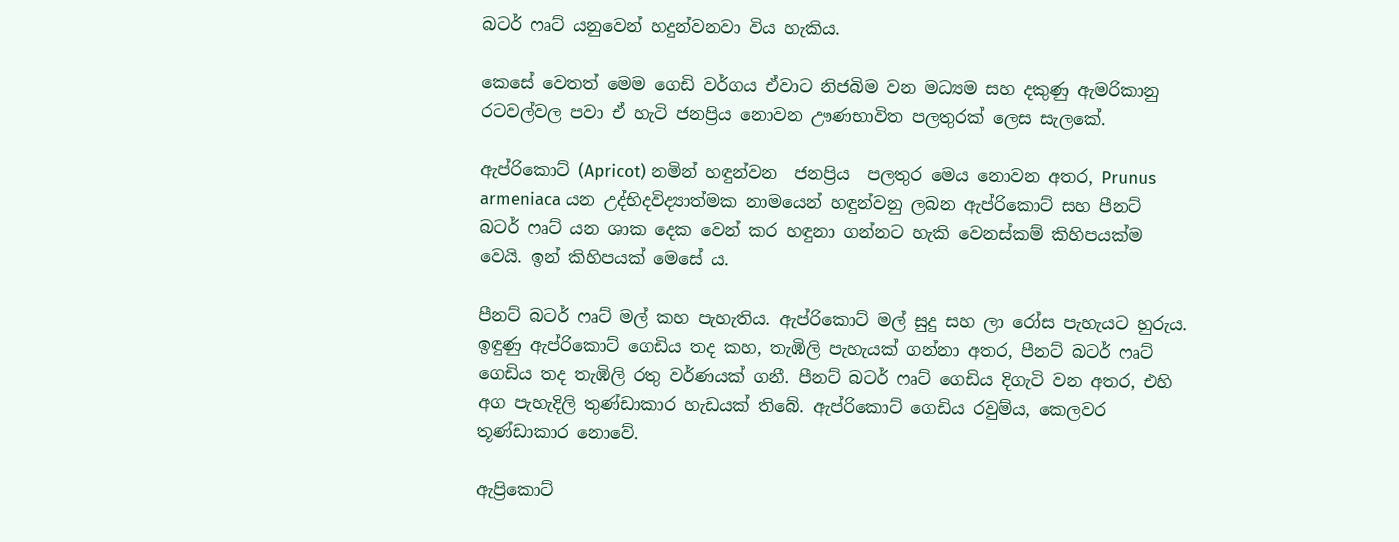බටර් ෆෘට් යනුවෙන් හදුන්වනවා විය හැකිය.

කෙසේ වෙතත් මෙම ගෙඩි වර්ගය ඒවාට නිජබිම වන මධ්‍යම සහ දකුණු ඇමරිකානු රටවල්වල පවා ඒ හැටි ජනප්‍රිය නොවන ඌණභාවිත පලතුරක් ලෙස සැලකේ.

ඇප්රිකොට් (Apricot) නමින් හඳුන්වන  ජනප්‍රිය  පලතුර මෙය නොවන අතර, Prunus armeniaca යන උද්භිදවිද්‍යාත්මක නාමයෙන් හඳුන්වනු ලබන ඇප්රිකොට් සහ පීනට් බටර් ෆෘට් යන ශාක දෙක වෙන් කර හඳුනා ගන්නට හැකි වෙනස්කම් කිහිපයක්ම වෙයි. ඉන් කිහිපයක් මෙසේ ය.

පීනට් බටර් ෆෘට් මල් කහ පැහැතිය. ඇප්රිකොට් මල් සුදු සහ ලා රෝස පැහැයට හුරුය. ඉඳුණු ඇප්රිකොට් ගෙඩිය තද කහ, තැඹිලි පැහැයක් ගන්නා අතර, පීනට් බටර් ෆෘට් ගෙඩිය තද තැඹිලි රතු වර්ණයක් ගනී. පීනට් බටර් ෆෘට් ගෙඩිය දිගැටි වන අතර, එහි අග පැහැදිලි තුණ්ඩාකාර හැඩයක් තිබේ. ඇප්රිකොට් ගෙඩිය රවුම්ය, කෙලවර තූණ්ඩාකාර නොවේ.

ඇප්‍රිකොට්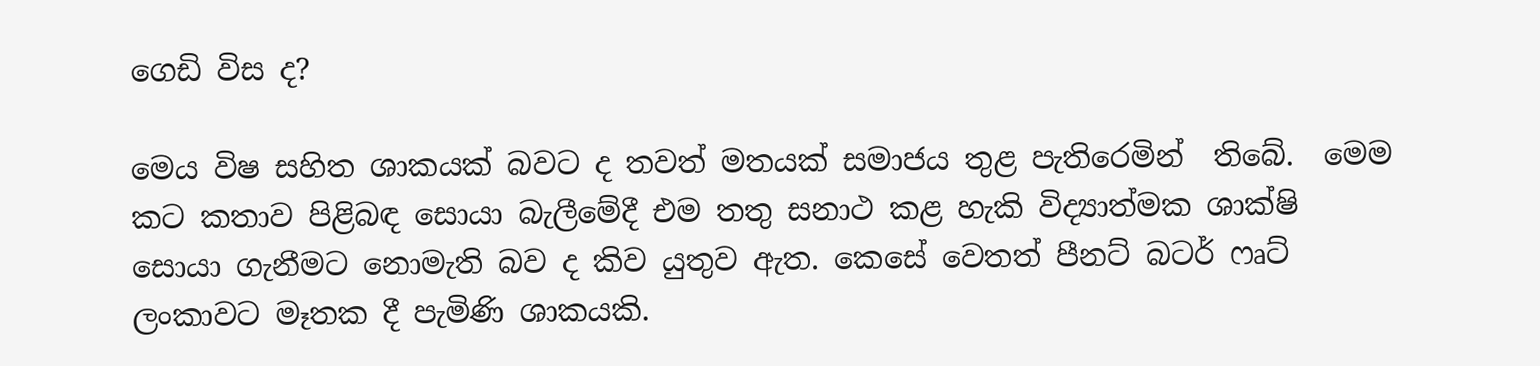ගෙඩි විස ද?

මෙය විෂ සහිත ශාකයක් බවට ද තවත් මතයක් සමාජය තුළ පැතිරෙමින්  තිබේ.  මෙම කට කතාව පිළිබඳ සොයා බැලීමේදී එම තතු සනාථ කළ හැකි විද්‍යාත්මක ශාක්ෂි සොයා ගැනීමට නොමැති බව ද කිව යුතුව ඇත. කෙසේ වෙතත් පීනට් බටර් ෆෘට් ලංකාවට මෑතක දී පැමිණි ශාකයකි.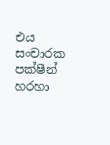එය   සංචාරක පක්ෂීන්  හරහා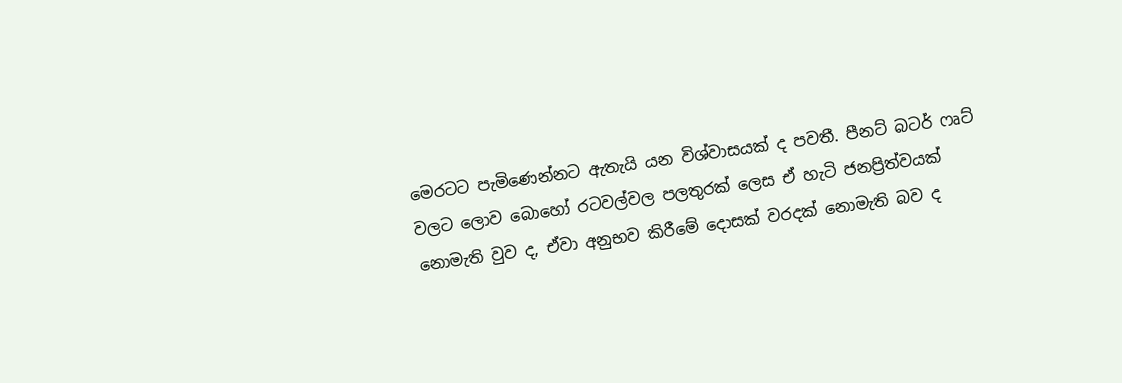මෙරටට පැමිණෙන්නට ඇතැයි යන විශ්වාසයක් ද පවතී. පීනට් බටර් ෆෘට් වලට ලොව බොහෝ රටවල්වල පලතුරක් ලෙස ඒ හැටි ජනප්‍රිත්වයක් නොමැති වුව ද, ඒවා අනුභව කිරීමේ දොසක් වරදක් නොමැති බව ද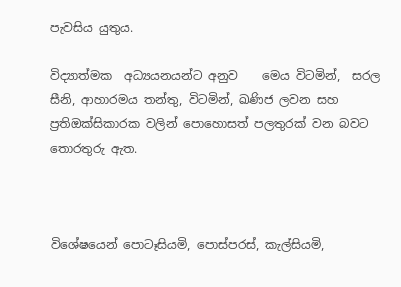පැවසිය යුතුය.

විද්‍යාත්මක  අධ්‍යයනයන්ට අනුව    මෙය විටමින්,  සරල සීනි, ආහාරමය තන්තු, විටමින්, ඛණිජ ලවන සහ ප්‍රතිඔක්සිකාරක වලින් පොහොසත් පලතුරක් වන බවට තොරතුරු ඇත.



විශේෂයෙන් පොටෑසියමි, පොස්පරස්, කැල්සියමි,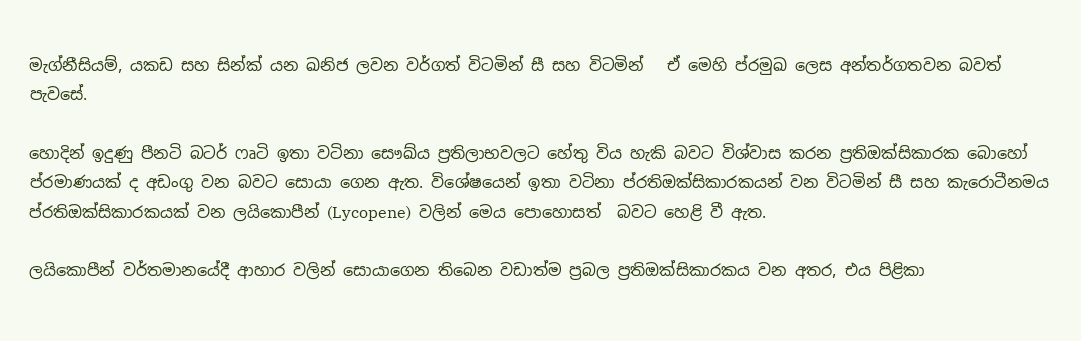මැග්නීසියම්, යකඩ සහ සින්ක් යන ඛනිජ ලවන වර්ගත් විටමින් සී සහ විටමින්   ඒ මෙහි ප්රමුඛ ලෙස අන්තර්ගතවන බවත් පැවසේ.

හොදින් ඉදුණු පීනටි බටර් ෆෘටි ඉතා වටිනා සෞඛ්ය ප්‍රතිලාභවලට හේතු විය හැකි බවට විශ්වාස කරන ප්‍රතිඔක්සිකාරක බොහෝ ප්රමාණයක් ද අඩංගු වන බවට සොයා ගෙන ඇත. විශේෂයෙන් ඉතා වටිනා ප්රතිඔක්සිකාරකයන් වන විටමින් සී සහ කැරොටීනමය ප්රතිඔක්සිකාරකයක් වන ලයිකොපීන් (Lycopene)  වලින් මෙය පොහොසත්  බවට හෙළි වී ඇත.

ලයිකොපීන් වර්තමානයේදී ආහාර වලින් සොයාගෙන තිබෙන වඩාත්ම ප්‍රබල ප්‍රතිඔක්සිකාරකය වන අතර, එය පිළිකා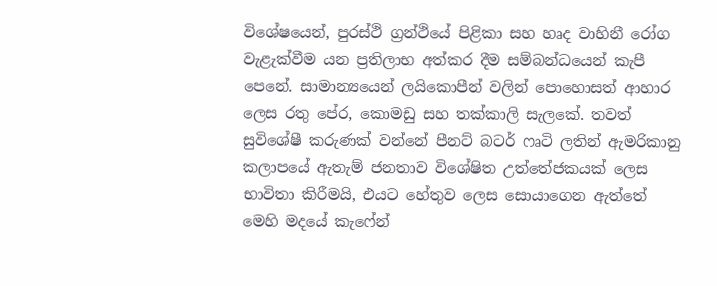විශේෂයෙන්, පුරස්ථි ග්‍රන්ථියේ පිළිකා සහ හෘද වාහිනී රෝග වැළැක්වීම යන ප්‍රතිලාභ අත්කර දීම සම්බන්ධයෙන් කැපී පෙනේ. සාමාන්‍යයෙන් ලයිකොපීන් වලින් පොහොසත් ආහාර ලෙස රතු පේර, කොමඩු සහ තක්කාලි සැලකේ. තවත් සුවිශේෂී කරුණක් වන්නේ පීනට් බටර් ෆෘටි ලතින් ඇමරිකානු කලාපයේ ඇතැම් ජනතාව විශේෂිත උත්තේජකයක් ලෙස භාවිතා කිරීමයි, එයට හේතුව ලෙස සොයාගෙන ඇත්තේ මෙහි මදයේ කැෆේන්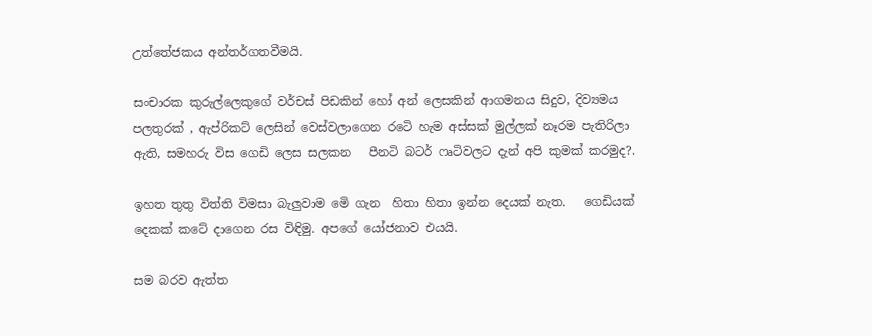උත්තේජකය අන්තර්ගතවීමයි.

සංචාරක කුරුල්ලෙකුගේ වර්චස් පිඩකින් හෝ අන් ලෙසකින් ආගමනය සිදුව, දිව්‍යමය පලතුරක් , ඇප්රිකට් ලෙසින් වෙස්වලාගෙන රටෙි හැම අස්සක් මුල්ලක් නෑරම පැතිරිලා ඇති, සමහරු විස ගෙඩි ලෙස සලකන   පීනටි බටර් ෆෘටිවලට දැන් අපි කුමක් කරමුද?.

ඉහත තුතු විත්ති විමසා බැලුවාම මෙි ගැන  හිතා හිතා ඉන්න දෙයක් නැත.   ගෙඩියක් දෙකක් කටේ දාගෙන රස විඳිමු. අපගේ යෝජනාව එයයි.

සම බරව ඇත්ත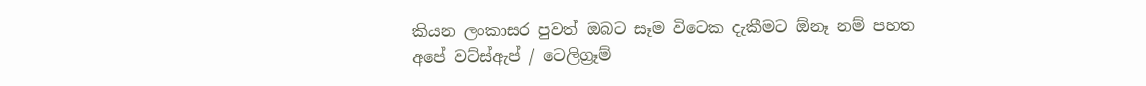කියන ලංකාසර පුවත් ඔබට සෑම විටෙක දැකීමට ඕනෑ නම් පහත අපේ වට්ස්ඇප් / ටෙලිග්‍රෑම්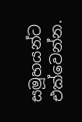සමූහයන්ට එක්වෙන්න.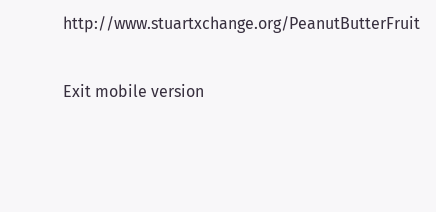http://www.stuartxchange.org/PeanutButterFruit

Exit mobile version